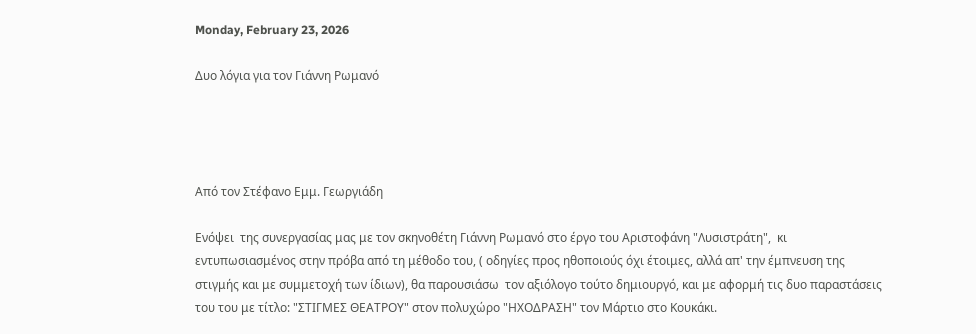Monday, February 23, 2026

Δυο λόγια για τον Γιάννη Ρωμανό




Από τον Στέφανο Εμμ. Γεωργιάδη

Ενόψει  της συνεργασίας μας με τον σκηνοθέτη Γιάννη Ρωμανό στο έργο του Αριστοφάνη "Λυσιστράτη",  κι εντυπωσιασμένος στην πρόβα από τη μέθοδο του, ( οδηγίες προς ηθοποιούς όχι έτοιμες, αλλά απ' την έμπνευση της στιγμής και με συμμετοχή των ίδιων), θα παρουσιάσω  τον αξιόλογο τούτο δημιουργό, και με αφορμή τις δυο παραστάσεις του του με τίτλο: "ΣΤΙΓΜΕΣ ΘΕΑΤΡΟΥ" στον πολυχώρο "ΗΧΟΔΡΑΣΗ" τον Μάρτιο στο Κουκάκι.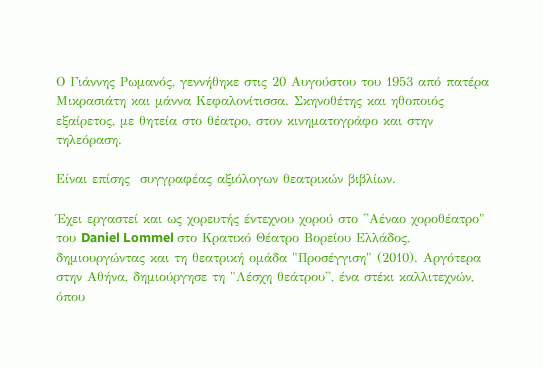Ο Γιάννης Ρωμανός, γεννήθηκε στις 20 Αυγούστου του 1953 από πατέρα Μικρασιάτη και μάννα Κεφαλονίτισσα. Σκηνοθέτης και ηθοποιός εξαίρετος, με θητεία στο θέατρο, στον κινηματογράφο και στην τηλεόραση.

Είναι επίσης  συγγραφέας αξιόλογων θεατρικών βιβλίων.

Έχει εργαστεί και ως χορευτής έντεχνου χορού στο ''Αέναο χοροθέατρο" του Daniel Lommel στο Κρατικό Θέατρο Βορείου Ελλάδος, δημιουργώντας και τη θεατρική ομάδα "Προσέγγιση" (2010). Αργότερα στην Αθήνα, δημιούργησε τη "Λέσχη θεάτρου'', ένα στέκι καλλιτεχνών, όπου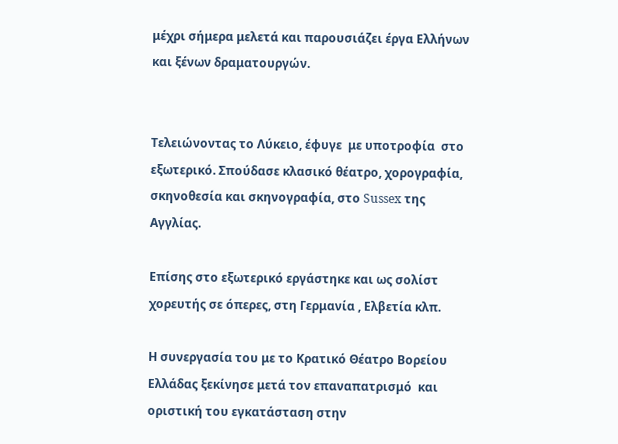μέχρι σήμερα μελετά και παρουσιάζει έργα Ελλήνων και ξένων δραματουργών.


Τελειώνοντας το Λύκειο, έφυγε  με υποτροφία  στο εξωτερικό. Σπούδασε κλασικό θέατρο, χορογραφία, σκηνοθεσία και σκηνογραφία, στο Sussex της Αγγλίας.

Επίσης στο εξωτερικό εργάστηκε και ως σολίστ χορευτής σε όπερες, στη Γερμανία , Ελβετία κλπ.

Η συνεργασία του με το Κρατικό Θέατρο Βορείου Ελλάδας ξεκίνησε μετά τον επαναπατρισμό  και οριστική του εγκατάσταση στην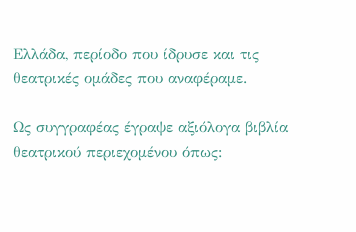Ελλάδα, περίοδο που ίδρυσε και τις θεατρικές ομάδες που αναφέραμε.

Ως συγγραφέας έγραψε αξιόλογα βιβλία θεατρικού περιεχομένου όπως: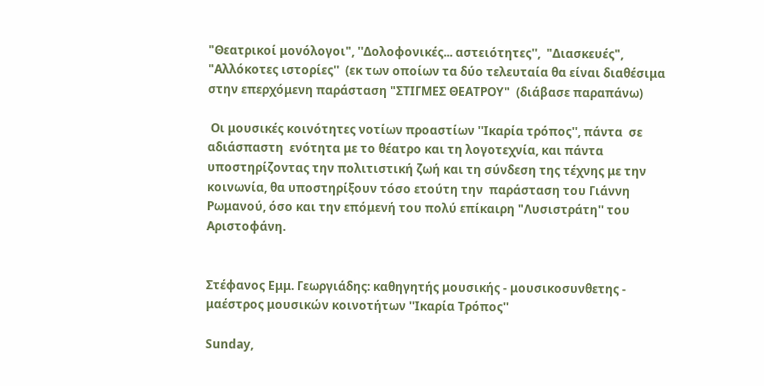"Θεατρικοί μονόλογοι", ''Δολοφονικές... αστειότητες'',  "Διασκευές", "Αλλόκοτες ιστορίες''  (εκ των οποίων τα δύο τελευταία θα είναι διαθέσιμα στην επερχόμενη παράσταση "ΣΤΙΓΜΕΣ ΘΕΑΤΡΟΥ"  (διάβασε παραπάνω)

 Οι μουσικές κοινότητες νοτίων προαστίων ''Ικαρία τρόπος'', πάντα  σε αδιάσπαστη  ενότητα με το θέατρο και τη λογοτεχνία, και πάντα υποστηρίζοντας την πολιτιστική ζωή και τη σύνδεση της τέχνης με την κοινωνία, θα υποστηρίξουν τόσο ετούτη την  παράσταση του Γιάννη Ρωμανού, όσο και την επόμενή του πολύ επίκαιρη "Λυσιστράτη'' του Αριστοφάνη.


Στέφανος Εμμ. Γεωργιάδης: καθηγητής μουσικής - μουσικοσυνθετης - μαέστρος μουσικών κοινοτήτων ''Ικαρία Τρόπος''

Sunday,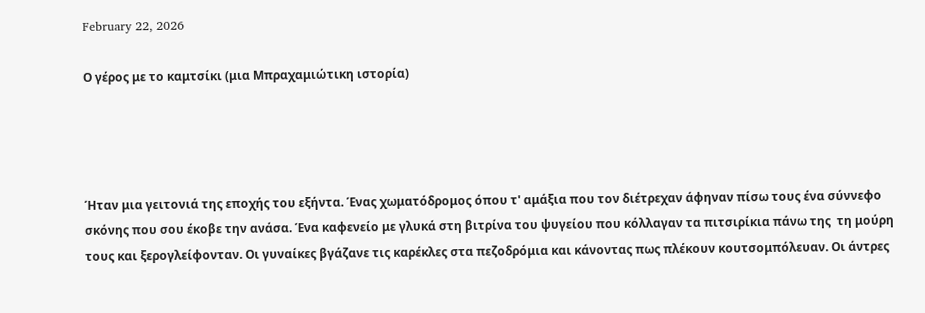February 22, 2026

Ο γέρος με το καμτσίκι (μια Μπραχαμιώτικη ιστορία)




Ήταν μια γειτονιά της εποχής του εξήντα. Ένας χωματόδρομος όπου τ' αμάξια που τον διέτρεχαν άφηναν πίσω τους ένα σύννεφο σκόνης που σου έκοβε την ανάσα. Ένα καφενείο με γλυκά στη βιτρίνα του ψυγείου που κόλλαγαν τα πιτσιρίκια πάνω της  τη μούρη τους και ξερογλείφονταν. Οι γυναίκες βγάζανε τις καρέκλες στα πεζοδρόμια και κάνοντας πως πλέκουν κουτσομπόλευαν. Οι άντρες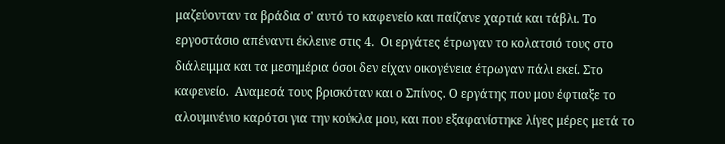μαζεύονταν τα βράδια σ' αυτό το καφενείο και παίζανε χαρτιά και τάβλι. Το εργοστάσιο απέναντι έκλεινε στις 4.  Οι εργάτες έτρωγαν το κολατσιό τους στο διάλειμμα και τα μεσημέρια όσοι δεν είχαν οικογένεια έτρωγαν πάλι εκεί. Στο καφενείο.  Αναμεσά τους βρισκόταν και ο Σπίνος. Ο εργάτης που μου έφτιαξε το αλουμινένιο καρότσι για την κούκλα μου, και που εξαφανίστηκε λίγες μέρες μετά το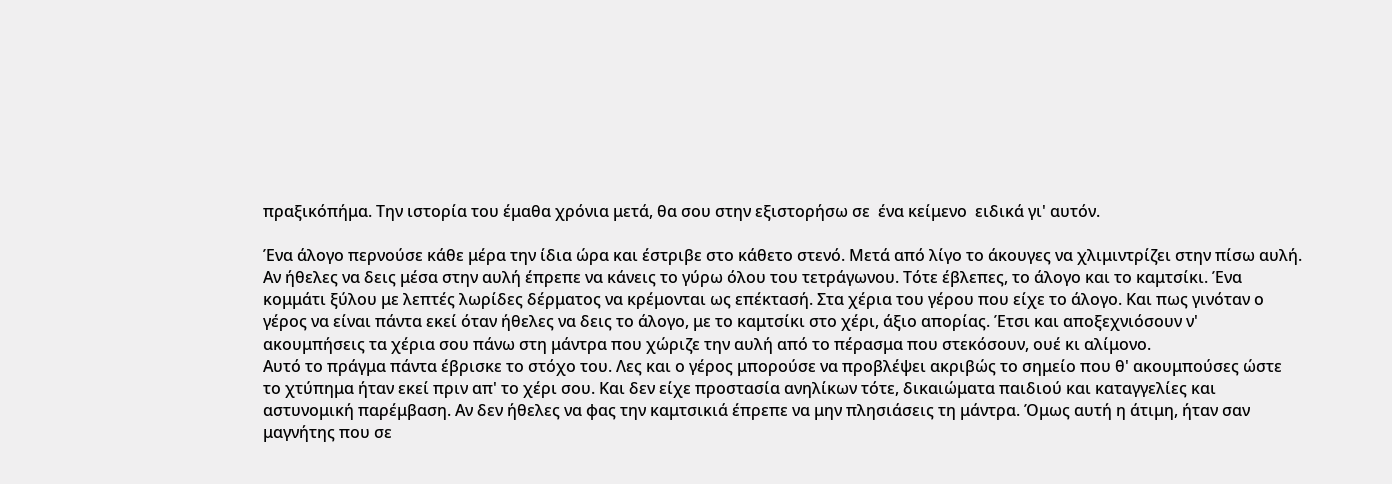πραξικόπήμα. Την ιστορία του έμαθα χρόνια μετά, θα σου στην εξιστορήσω σε  ένα κείμενο  ειδικά γι' αυτόν.

Ένα άλογο περνούσε κάθε μέρα την ίδια ώρα και έστριβε στο κάθετο στενό. Μετά από λίγο το άκουγες να χλιμιντρίζει στην πίσω αυλή. Αν ήθελες να δεις μέσα στην αυλή έπρεπε να κάνεις το γύρω όλου του τετράγωνου. Τότε έβλεπες, το άλογο και το καμτσίκι. Ένα κομμάτι ξύλου με λεπτές λωρίδες δέρματος να κρέμονται ως επέκτασή. Στα χέρια του γέρου που είχε το άλογο. Και πως γινόταν ο γέρος να είναι πάντα εκεί όταν ήθελες να δεις το άλογο, με το καμτσίκι στο χέρι, άξιο απορίας. Έτσι και αποξεχνιόσουν ν' ακουμπήσεις τα χέρια σου πάνω στη μάντρα που χώριζε την αυλή από το πέρασμα που στεκόσουν, ουέ κι αλίμονο.
Αυτό το πράγμα πάντα έβρισκε το στόχο του. Λες και ο γέρος μπορούσε να προβλέψει ακριβώς το σημείο που θ' ακουμπούσες ώστε το χτύπημα ήταν εκεί πριν απ' το χέρι σου. Και δεν είχε προστασία ανηλίκων τότε, δικαιώματα παιδιού και καταγγελίες και αστυνομική παρέμβαση. Αν δεν ήθελες να φας την καμτσικιά έπρεπε να μην πλησιάσεις τη μάντρα. Όμως αυτή η άτιμη, ήταν σαν μαγνήτης που σε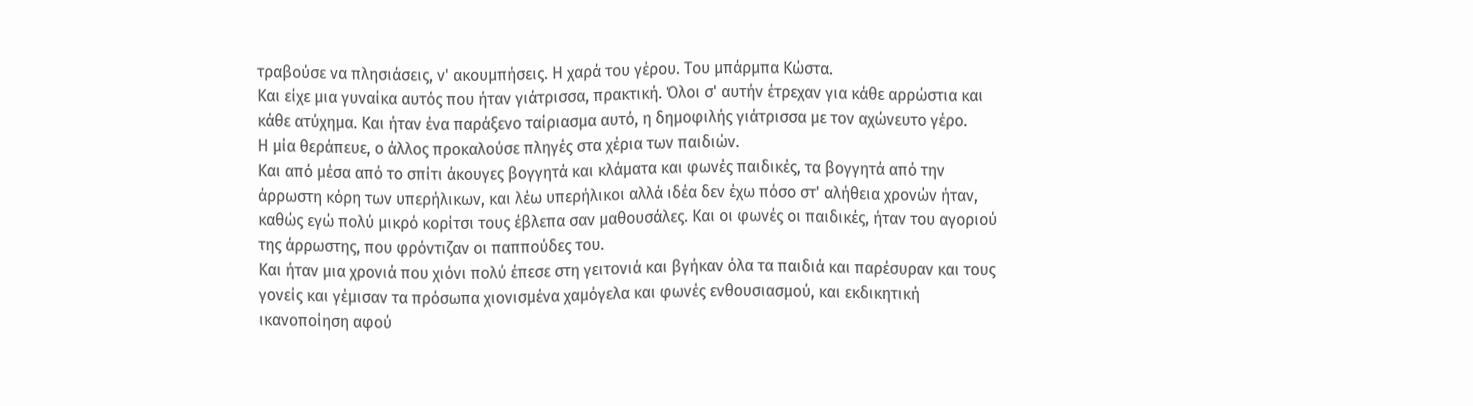τραβούσε να πλησιάσεις, ν' ακουμπήσεις. Η χαρά του γέρου. Του μπάρμπα Κώστα.
Και είχε μια γυναίκα αυτός που ήταν γιάτρισσα, πρακτική. Όλοι σ' αυτήν έτρεχαν για κάθε αρρώστια και κάθε ατύχημα. Και ήταν ένα παράξενο ταίριασμα αυτό, η δημοφιλής γιάτρισσα με τον αχώνευτο γέρο.
Η μία θεράπευε, ο άλλος προκαλούσε πληγές στα χέρια των παιδιών.
Και από μέσα από το σπίτι άκουγες βογγητά και κλάματα και φωνές παιδικές, τα βογγητά από την άρρωστη κόρη των υπερήλικων, και λέω υπερήλικοι αλλά ιδέα δεν έχω πόσο στ' αλήθεια χρονών ήταν, καθώς εγώ πολύ μικρό κορίτσι τους έβλεπα σαν μαθουσάλες. Και οι φωνές οι παιδικές, ήταν του αγοριού της άρρωστης, που φρόντιζαν οι παππούδες του.
Και ήταν μια χρονιά που χιόνι πολύ έπεσε στη γειτονιά και βγήκαν όλα τα παιδιά και παρέσυραν και τους γονείς και γέμισαν τα πρόσωπα χιονισμένα χαμόγελα και φωνές ενθουσιασμού, και εκδικητική ικανοποίηση αφού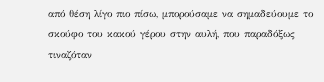από θέση λίγο πιο πίσω, μπορούσαμε να σημαδεύουμε το σκούφο του κακού γέρου στην αυλή, που παραδόξως τιναζόταν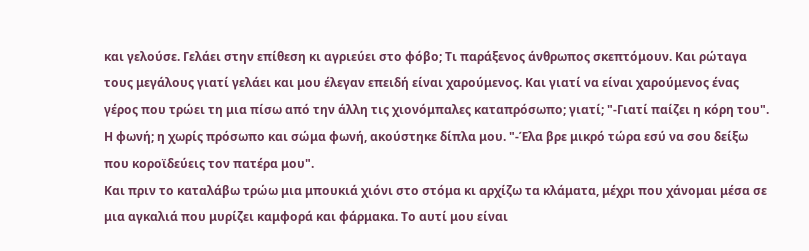και γελούσε. Γελάει στην επίθεση κι αγριεύει στο φόβο; Τι παράξενος άνθρωπος σκεπτόμουν. Και ρώταγα τους μεγάλους γιατί γελάει και μου έλεγαν επειδή είναι χαρούμενος. Και γιατί να είναι χαρούμενος ένας γέρος που τρώει τη μια πίσω από την άλλη τις χιονόμπαλες καταπρόσωπο; γιατί; "-Γιατί παίζει η κόρη του".
Η φωνή; η χωρίς πρόσωπο και σώμα φωνή, ακούστηκε δίπλα μου. "-Έλα βρε μικρό τώρα εσύ να σου δείξω που κοροϊδεύεις τον πατέρα μου".
Και πριν το καταλάβω τρώω μια μπουκιά χιόνι στο στόμα κι αρχίζω τα κλάματα, μέχρι που χάνομαι μέσα σε μια αγκαλιά που μυρίζει καμφορά και φάρμακα. Το αυτί μου είναι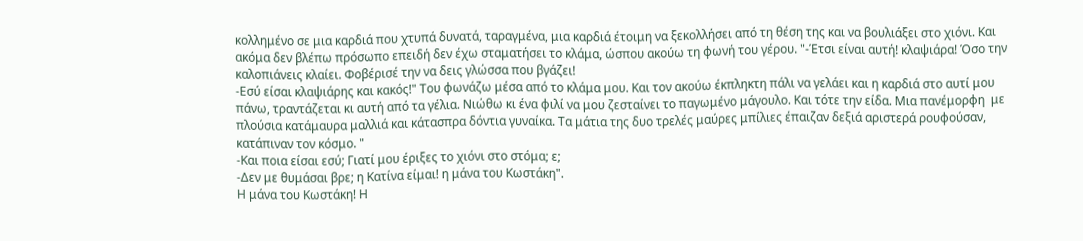κολλημένο σε μια καρδιά που χτυπά δυνατά, ταραγμένα, μια καρδιά έτοιμη να ξεκολλήσει από τη θέση της και να βουλιάξει στο χιόνι. Και ακόμα δεν βλέπω πρόσωπο επειδή δεν έχω σταματήσει το κλάμα, ώσπου ακούω τη φωνή του γέρου. "-Έτσι είναι αυτή! κλαψιάρα! Όσο την καλοπιάνεις κλαίει. Φοβέρισέ την να δεις γλώσσα που βγάζει!
-Εσύ είσαι κλαψιάρης και κακός!" Του φωνάζω μέσα από το κλάμα μου. Και τον ακούω έκπληκτη πάλι να γελάει και η καρδιά στο αυτί μου πάνω, τραντάζεται κι αυτή από τα γέλια. Νιώθω κι ένα φιλί να μου ζεσταίνει το παγωμένο μάγουλο. Και τότε την είδα. Μια πανέμορφη  με πλούσια κατάμαυρα μαλλιά και κάτασπρα δόντια γυναίκα. Τα μάτια της δυο τρελές μαύρες μπίλιες έπαιζαν δεξιά αριστερά ρουφούσαν, κατάπιναν τον κόσμο. "
-Και ποια είσαι εσύ; Γιατί μου έριξες το χιόνι στο στόμα; ε;
-Δεν με θυμάσαι βρε; η Κατίνα είμαι! η μάνα του Κωστάκη".
Η μάνα του Κωστάκη! Η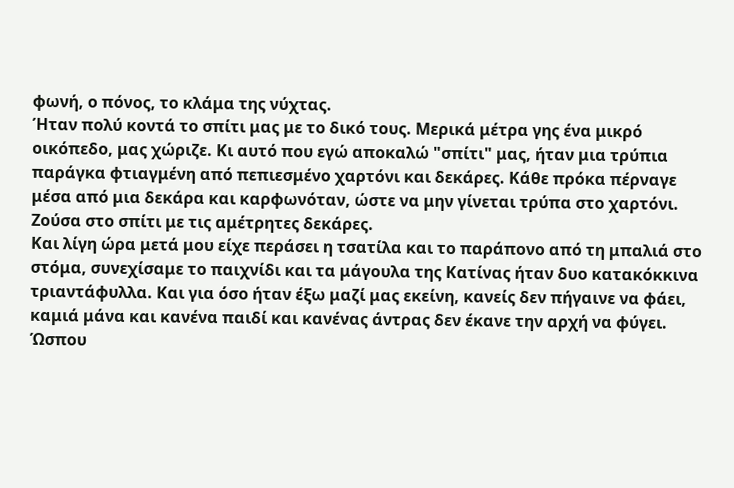φωνή, ο πόνος, το κλάμα της νύχτας.
Ήταν πολύ κοντά το σπίτι μας με το δικό τους. Μερικά μέτρα γης ένα μικρό οικόπεδο, μας χώριζε. Κι αυτό που εγώ αποκαλώ "σπίτι" μας, ήταν μια τρύπια παράγκα φτιαγμένη από πεπιεσμένο χαρτόνι και δεκάρες. Κάθε πρόκα πέρναγε μέσα από μια δεκάρα και καρφωνόταν, ώστε να μην γίνεται τρύπα στο χαρτόνι. Ζούσα στο σπίτι με τις αμέτρητες δεκάρες.
Και λίγη ώρα μετά μου είχε περάσει η τσατίλα και το παράπονο από τη μπαλιά στο στόμα, συνεχίσαμε το παιχνίδι και τα μάγουλα της Κατίνας ήταν δυο κατακόκκινα τριαντάφυλλα. Και για όσο ήταν έξω μαζί μας εκείνη, κανείς δεν πήγαινε να φάει, καμιά μάνα και κανένα παιδί και κανένας άντρας δεν έκανε την αρχή να φύγει. Ώσπου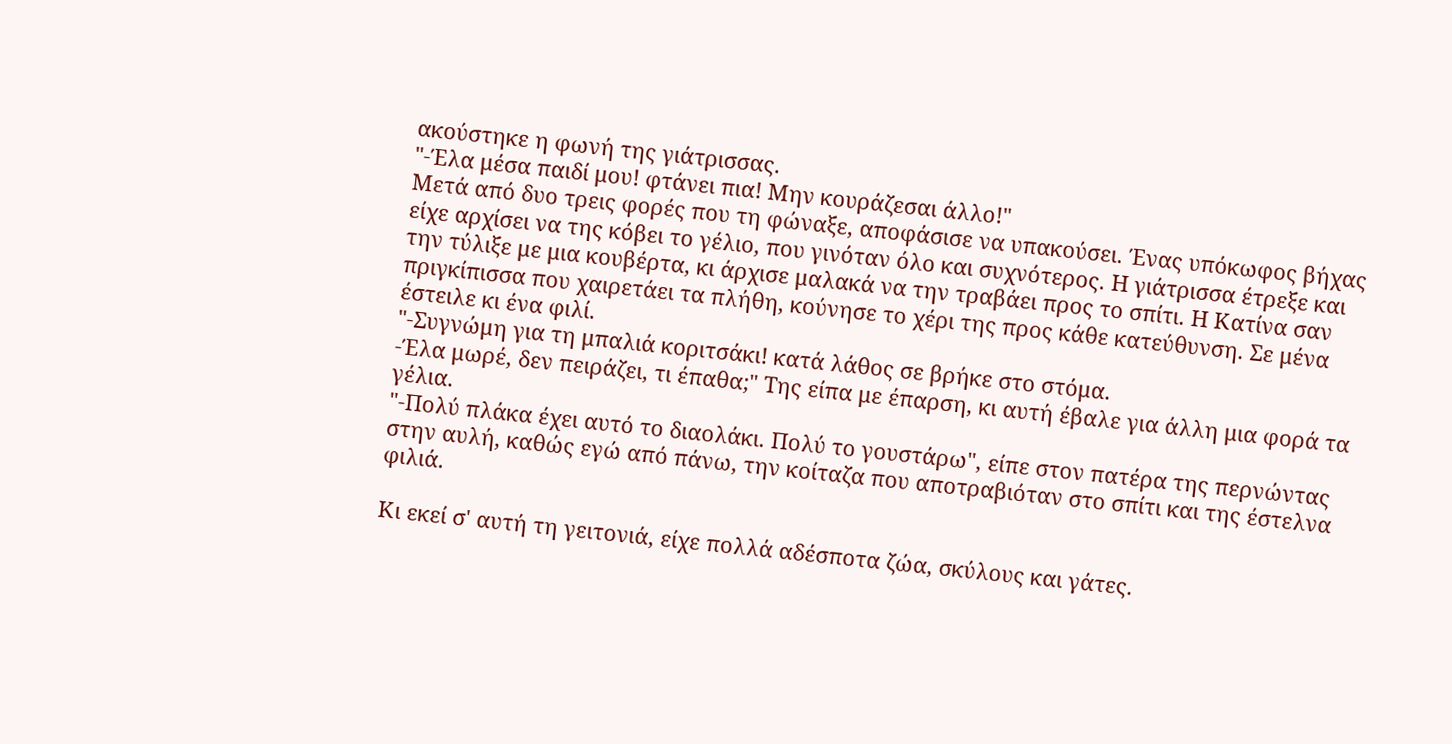ακούστηκε η φωνή της γιάτρισσας.
"-Έλα μέσα παιδί μου! φτάνει πια! Μην κουράζεσαι άλλο!"
Μετά από δυο τρεις φορές που τη φώναξε, αποφάσισε να υπακούσει. Ένας υπόκωφος βήχας είχε αρχίσει να της κόβει το γέλιο, που γινόταν όλο και συχνότερος. Η γιάτρισσα έτρεξε και την τύλιξε με μια κουβέρτα, κι άρχισε μαλακά να την τραβάει προς το σπίτι. Η Κατίνα σαν πριγκίπισσα που χαιρετάει τα πλήθη, κούνησε το χέρι της προς κάθε κατεύθυνση. Σε μένα έστειλε κι ένα φιλί.
"-Συγνώμη για τη μπαλιά κοριτσάκι! κατά λάθος σε βρήκε στο στόμα.
-Έλα μωρέ, δεν πειράζει, τι έπαθα;" Της είπα με έπαρση, κι αυτή έβαλε για άλλη μια φορά τα γέλια.
"-Πολύ πλάκα έχει αυτό το διαολάκι. Πολύ το γουστάρω", είπε στον πατέρα της περνώντας στην αυλή, καθώς εγώ από πάνω, την κοίταζα που αποτραβιόταν στο σπίτι και της έστελνα φιλιά.

Κι εκεί σ' αυτή τη γειτονιά, είχε πολλά αδέσποτα ζώα, σκύλους και γάτες.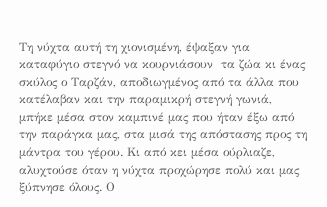Τη νύχτα αυτή τη χιονισμένη, έψαξαν για  καταφύγιο στεγνό να κουρνιάσουν  τα ζώα κι ένας σκύλος ο Ταρζάν, αποδιωγμένος από τα άλλα που κατέλαβαν και την παραμικρή στεγνή γωνιά, μπήκε μέσα στον καμπινέ μας που ήταν έξω από την παράγκα μας, στα μισά της απόστασης προς τη μάντρα του γέρου. Κι από κει μέσα ούρλιαζε, αλυχτούσε όταν η νύχτα προχώρησε πολύ και μας ξύπνησε όλους. Ο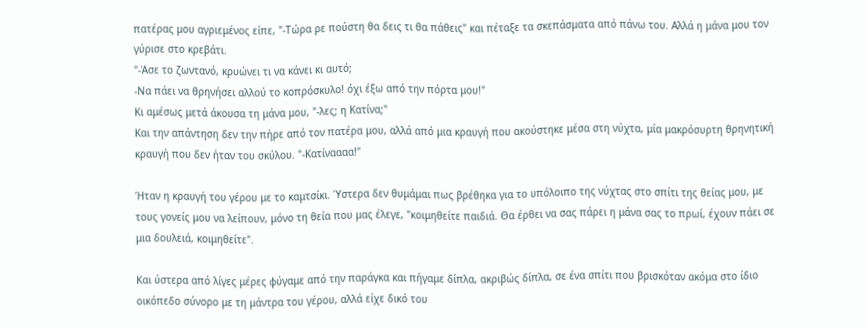πατέρας μου αγριεμένος είπε, "-Τώρα ρε πούστη θα δεις τι θα πάθεις" και πέταξε τα σκεπάσματα από πάνω του. Αλλά η μάνα μου τον γύρισε στο κρεβάτι.
"-Άσε το ζωντανό, κρυώνει τι να κάνει κι αυτό;
-Να πάει να θρηνήσει αλλού το κοπρόσκυλο! όχι έξω από την πόρτα μου!"
Κι αμέσως μετά άκουσα τη μάνα μου, "-λες; η Κατίνα;"
Και την απάντηση δεν την πήρε από τον πατέρα μου, αλλά από μια κραυγή που ακούστηκε μέσα στη νύχτα, μία μακρόσυρτη θρηνητική κραυγή που δεν ήταν του σκύλου. "-Κατίναααα!"

Ήταν η κραυγή του γέρου με το καμτσίκι. Ύστερα δεν θυμάμαι πως βρέθηκα για το υπόλοιπο της νύχτας στο σπίτι της θείας μου, με τους γονείς μου να λείπουν, μόνο τη θεία που μας έλεγε, "κοιμηθείτε παιδιά. Θα έρθει να σας πάρει η μάνα σας το πρωί, έχουν πάει σε μια δουλειά, κοιμηθείτε".

Και ύστερα από λίγες μέρες φύγαμε από την παράγκα και πήγαμε δίπλα, ακριβώς δίπλα, σε ένα σπίτι που βρισκόταν ακόμα στο ίδιο οικόπεδο σύνορο με τη μάντρα του γέρου, αλλά είχε δικό του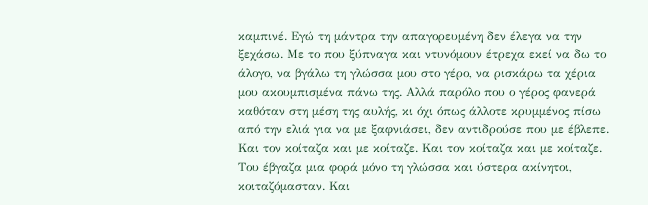καμπινέ. Εγώ τη μάντρα την απαγορευμένη δεν έλεγα να την ξεχάσω. Με το που ξύπναγα και ντυνόμουν έτρεχα εκεί να δω το άλογο, να βγάλω τη γλώσσα μου στο γέρο, να ρισκάρω τα χέρια μου ακουμπισμένα πάνω της. Αλλά παρόλο που ο γέρος φανερά καθόταν στη μέση της αυλής, κι όχι όπως άλλοτε κρυμμένος πίσω από την ελιά για να με ξαφνιάσει, δεν αντιδρούσε που με έβλεπε. Και τον κοίταζα και με κοίταζε. Και τον κοίταζα και με κοίταζε. Του έβγαζα μια φορά μόνο τη γλώσσα και ύστερα ακίνητοι, κοιταζόμασταν. Και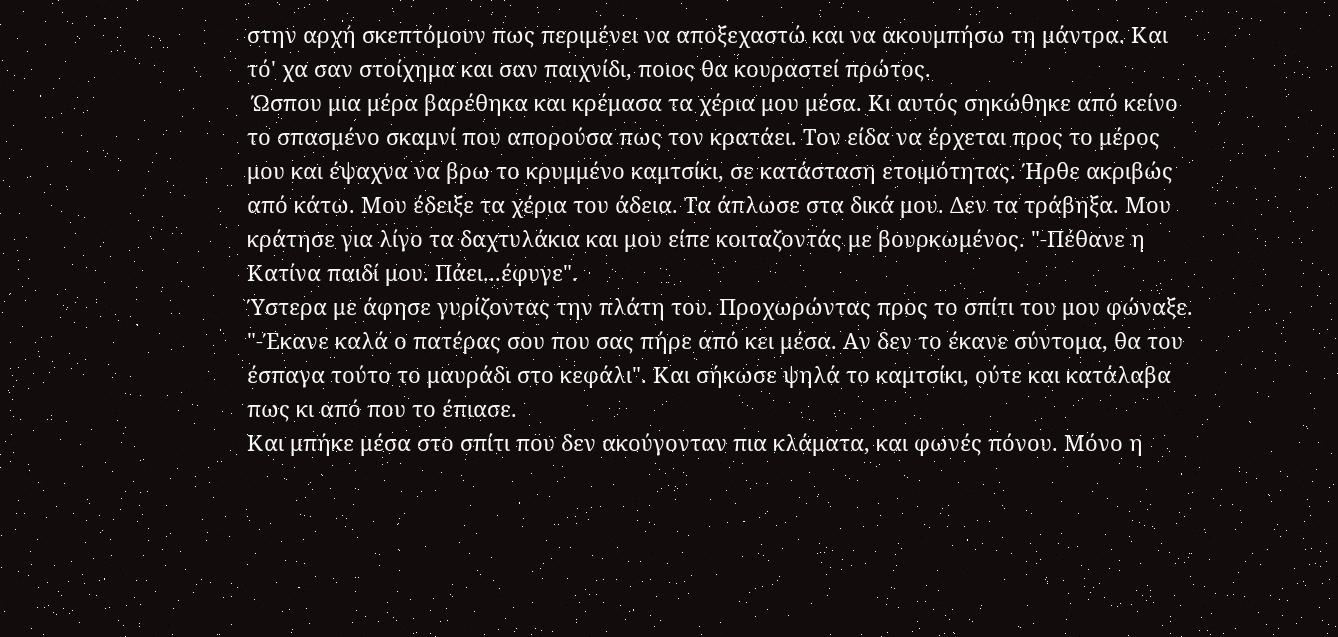στην αρχή σκεπτόμουν πως περιμένει να αποξεχαστώ και να ακουμπήσω τη μάντρα. Και τό' χα σαν στοίχημα και σαν παιχνίδι, ποιος θα κουραστεί πρώτος.
 Ώσπου μια μέρα βαρέθηκα και κρέμασα τα χέρια μου μέσα. Κι αυτός σηκώθηκε από κείνο το σπασμένο σκαμνί που απορούσα πως τον κρατάει. Τον είδα να έρχεται προς το μέρος μου και έψαχνα να βρω το κρυμμένο καμτσίκι, σε κατάσταση ετοιμότητας. Ήρθε ακριβώς από κάτω. Μου έδειξε τα χέρια του άδεια. Τα άπλωσε στα δικά μου. Δεν τα τράβηξα. Μου κράτησε για λίγο τα δαχτυλάκια και μου είπε κοιταζοντάς με βουρκωμένος. "-Πέθανε η Κατίνα παιδί μου. Πάει...έφυγε".
Ύστερα με άφησε γυρίζοντας την πλάτη του. Προχωρώντας προς το σπίτι του μου φώναξε. "-Έκανε καλά ο πατέρας σου που σας πήρε από κει μέσα. Αν δεν το έκανε σύντομα, θα του έσπαγα τούτο το μαυράδι στο κεφάλι". Και σήκωσε ψηλά το καμτσίκι, ούτε και κατάλαβα πως κι από που το έπιασε.
Και μπήκε μέσα στο σπίτι που δεν ακούγονταν πια κλάματα, και φωνές πόνου. Μόνο η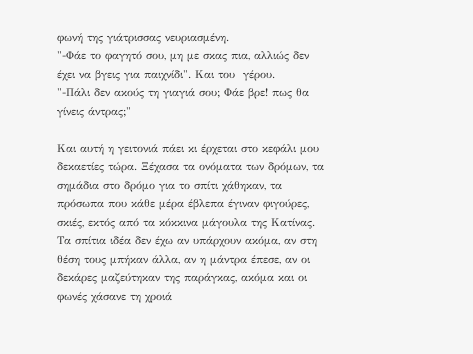φωνή της γιάτρισσας νευριασμένη.
"-Φάε το φαγητό σου, μη με σκας πια, αλλιώς δεν έχει να βγεις για παιχνίδι". Και του  γέρου.
"-Πάλι δεν ακούς τη γιαγιά σου; Φάε βρε! πως θα γίνεις άντρας;"

Και αυτή η γειτονιά πάει κι έρχεται στο κεφάλι μου δεκαετίες τώρα. Ξέχασα τα ονόματα των δρόμων, τα σημάδια στο δρόμο για το σπίτι χάθηκαν, τα πρόσωπα που κάθε μέρα έβλεπα έγιναν φιγούρες, σκιές, εκτός από τα κόκκινα μάγουλα της Κατίνας. Τα σπίτια ιδέα δεν έχω αν υπάρχουν ακόμα, αν στη θέση τους μπήκαν άλλα, αν η μάντρα έπεσε, αν οι δεκάρες μαζεύτηκαν της παράγκας, ακόμα και οι φωνές χάσανε τη χροιά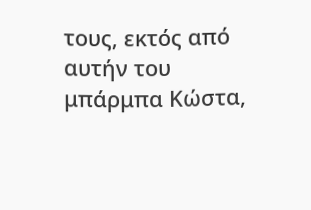τους, εκτός από αυτήν του μπάρμπα Κώστα,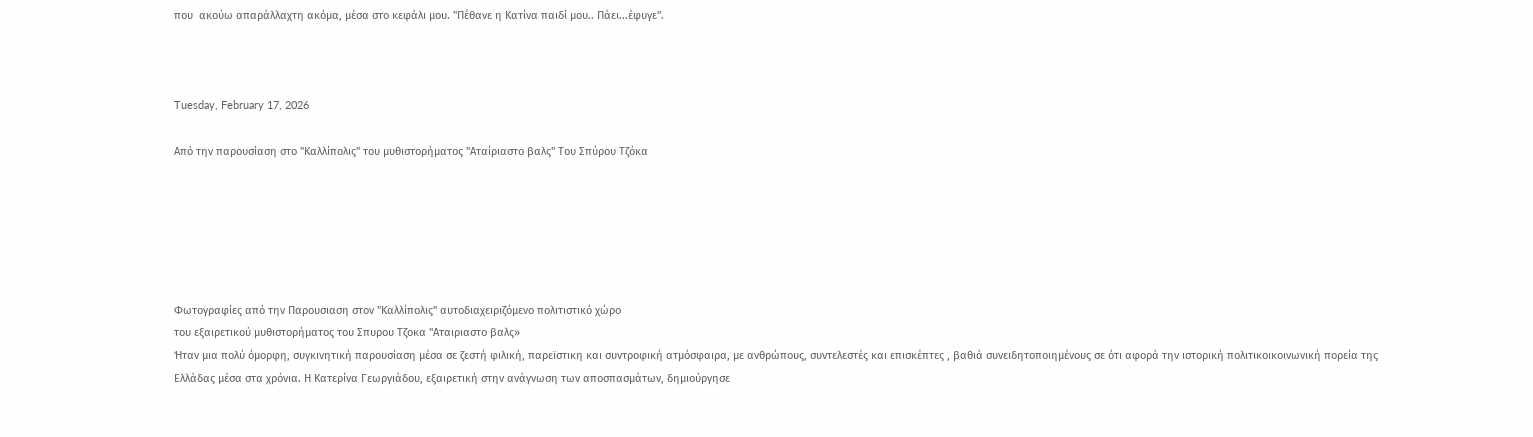που  ακούω απαράλλαχτη ακόμα, μέσα στο κεφάλι μου. "Πέθανε η Κατίνα παιδί μου.. Πάει...έφυγε".



Tuesday, February 17, 2026

Από την παρουσίαση στο "Καλλίπολις" του μυθιστορήματος "Αταίριαστο βαλς" Του Σπύρου Τζόκα






Φωτογραφίες από την Παρουσιαση στον "Καλλίπολις" αυτοδιαχειριζόμενο πολιτιστικό χώρο
του εξαιρετικού μυθιστορήματος του Σπυρου Τζοκα "Αταιριαστο βαλς»
Ήταν μια πολύ όμορφη, συγκινητική παρουσίαση μέσα σε ζεστή φιλική, παρεϊστικη και συντροφική ατμόσφαιρα, με ανθρώπους, συντελεστές και επισκέπτες , βαθιά συνειδητοποιημένους σε ότι αφορά την ιστορική πολιτικοικοινωνική πορεία της Ελλάδας μέσα στα χρόνια. Η Κατερίνα Γεωργιάδου, εξαιρετική στην ανάγνωση των αποσπασμάτων, δημιούργησε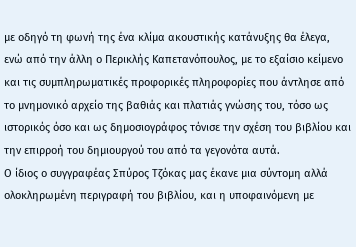με οδηγό τη φωνή της ένα κλίμα ακουστικής κατάνυξης θα έλεγα, ενώ από την άλλη ο Περικλής Καπετανόπουλος, με το εξαίσιο κείμενο και τις συμπληρωματικές προφορικές πληροφορίες που άντλησε από το μνημονικό αρχείο της βαθιάς και πλατιάς γνώσης του, τόσο ως ιστορικός όσο και ως δημοσιογράφος τόνισε την σχέση του βιβλίου και την επιρροή του δημιουργού του από τα γεγονότα αυτά.
Ο ίδιος ο συγγραφέας Σπύρος Τζόκας μας έκανε μια σύντομη αλλά ολοκληρωμένη περιγραφή του βιβλίου, και η υποφαινόμενη με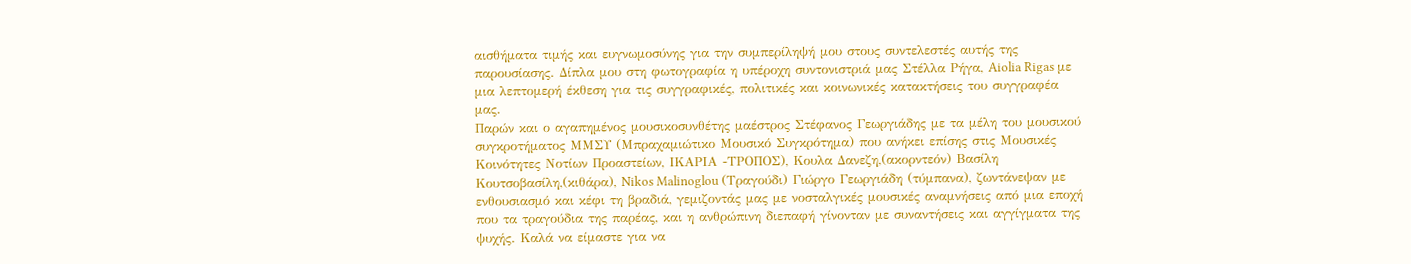αισθήματα τιμής και ευγνωμοσύνης για την συμπερίληψή μου στους συντελεστές αυτής της παρουσίασης. Δίπλα μου στη φωτογραφία η υπέροχη συντονιστριά μας Στέλλα Ρήγα, Aiolia Rigas με μια λεπτομερή έκθεση για τις συγγραφικές, πολιτικές και κοινωνικές κατακτήσεις του συγγραφέα μας.
Παρών και ο αγαπημένος μουσικοσυνθέτης μαέστρος Στέφανος Γεωργιάδης με τα μέλη του μουσικού συγκροτήματος ΜΜΣΥ (Μπραχαμιώτικο Μουσικό Συγκρότημα) που ανήκει επίσης στις Μουσικές Κοινότητες Νοτίων Προαστείων, ΙΚΑΡΙΑ -ΤΡΟΠΟΣ), Κουλα Δανεζη,(ακορντεόν) Βασίλη Κουτσοβασίλη,(κιθάρα), Nikos Malinoglou (Τραγούδι) Γιώργο Γεωργιάδη (τύμπανα), ζωντάνεψαν με ενθουσιασμό και κέφι τη βραδιά, γεμιζοντάς μας με νοσταλγικές μουσικές αναμνήσεις από μια εποχή που τα τραγούδια της παρέας, και η ανθρώπινη διεπαφή γίνονταν με συναντήσεις και αγγίγματα της ψυχής. Καλά να είμαστε για να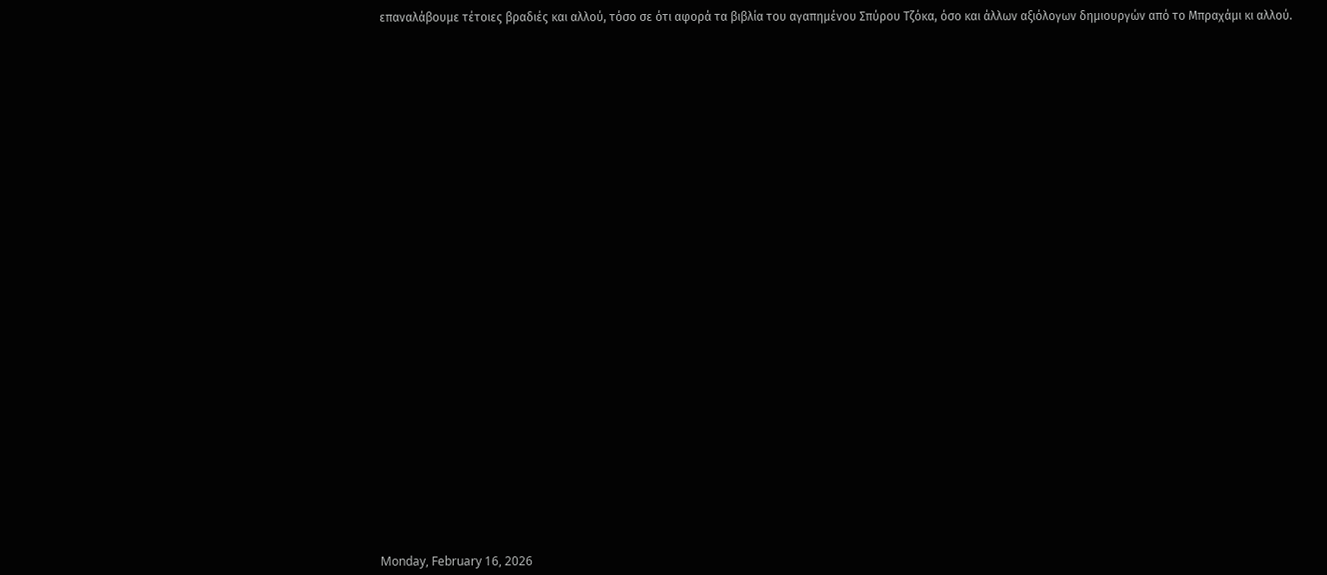επαναλάβουμε τέτοιες βραδιές και αλλού, τόσο σε ότι αφορά τα βιβλία του αγαπημένου Σπύρου Τζόκα, όσο και άλλων αξιόλογων δημιουργών από το Μπραχάμι κι αλλού.

































Monday, February 16, 2026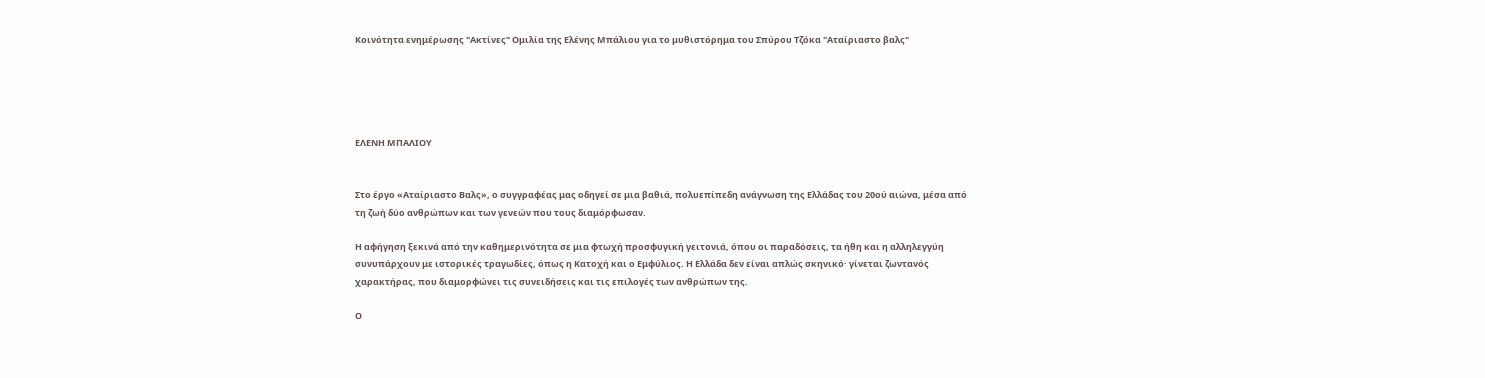Κοινότητα ενημέρωσης "Ακτίνες" Ομιλία της Ελένης Μπάλιου για το μυθιστόρημα του Σπύρου Τζόκα "Αταίριαστο βαλς"





ΕΛΕΝΗ ΜΠΑΛΙΟΥ


Στο έργο «Αταίριαστο Βαλς», ο συγγραφέας μας οδηγεί σε μια βαθιά, πολυεπίπεδη ανάγνωση της Ελλάδας του 20ού αιώνα, μέσα από τη ζωή δύο ανθρώπων και των γενεών που τους διαμόρφωσαν.

Η αφήγηση ξεκινά από την καθημερινότητα σε μια φτωχή προσφυγική γειτονιά, όπου οι παραδόσεις, τα ήθη και η αλληλεγγύη συνυπάρχουν με ιστορικές τραγωδίες, όπως η Κατοχή και ο Εμφύλιος. Η Ελλάδα δεν είναι απλώς σκηνικό· γίνεται ζωντανός χαρακτήρας, που διαμορφώνει τις συνειδήσεις και τις επιλογές των ανθρώπων της.

Ο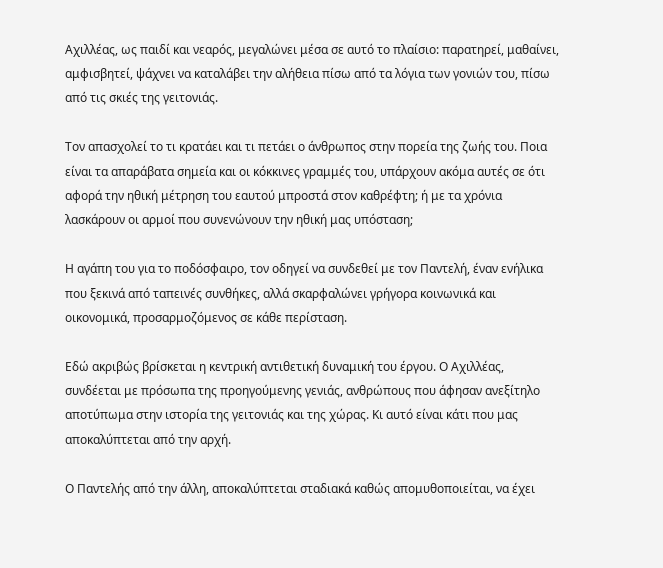Αχιλλέας, ως παιδί και νεαρός, μεγαλώνει μέσα σε αυτό το πλαίσιο: παρατηρεί, μαθαίνει, αμφισβητεί, ψάχνει να καταλάβει την αλήθεια πίσω από τα λόγια των γονιών του, πίσω από τις σκιές της γειτονιάς.

Τον απασχολεί το τι κρατάει και τι πετάει ο άνθρωπος στην πορεία της ζωής του. Ποια είναι τα απαράβατα σημεία και οι κόκκινες γραμμές του, υπάρχουν ακόμα αυτές σε ότι αφορά την ηθική μέτρηση του εαυτού μπροστά στον καθρέφτη; ή με τα χρόνια λασκάρουν οι αρμοί που συνενώνουν την ηθική μας υπόσταση;

Η αγάπη του για το ποδόσφαιρο, τον οδηγεί να συνδεθεί με τον Παντελή, έναν ενήλικα που ξεκινά από ταπεινές συνθήκες, αλλά σκαρφαλώνει γρήγορα κοινωνικά και οικονομικά, προσαρμοζόμενος σε κάθε περίσταση.

Εδώ ακριβώς βρίσκεται η κεντρική αντιθετική δυναμική του έργου. Ο Αχιλλέας, συνδέεται με πρόσωπα της προηγούμενης γενιάς, ανθρώπους που άφησαν ανεξίτηλο αποτύπωμα στην ιστορία της γειτονιάς και της χώρας. Κι αυτό είναι κάτι που μας αποκαλύπτεται από την αρχή.

Ο Παντελής από την άλλη, αποκαλύπτεται σταδιακά καθώς απομυθοποιείται, να έχει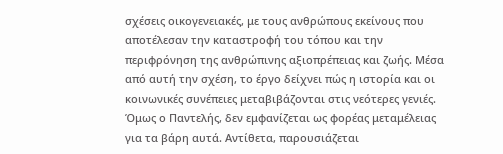σχέσεις οικογενειακές, με τους ανθρώπους εκείνους που αποτέλεσαν την καταστροφή του τόπου και την περιφρόνηση της ανθρώπινης αξιοπρέπειας και ζωής. Μέσα από αυτή την σχέση, το έργο δείχνει πώς η ιστορία και οι κοινωνικές συνέπειες μεταβιβάζονται στις νεότερες γενιές. Όμως ο Παντελής, δεν εμφανίζεται ως φορέας μεταμέλειας για τα βάρη αυτά. Αντίθετα, παρουσιάζεται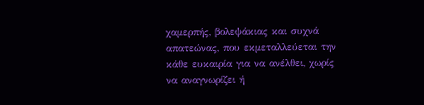χαμερπής, βολεψάκιας και συχνά απατεώνας, που εκμεταλλεύεται την κάθε ευκαιρία για να ανέλθει, χωρίς να αναγνωρίζει ή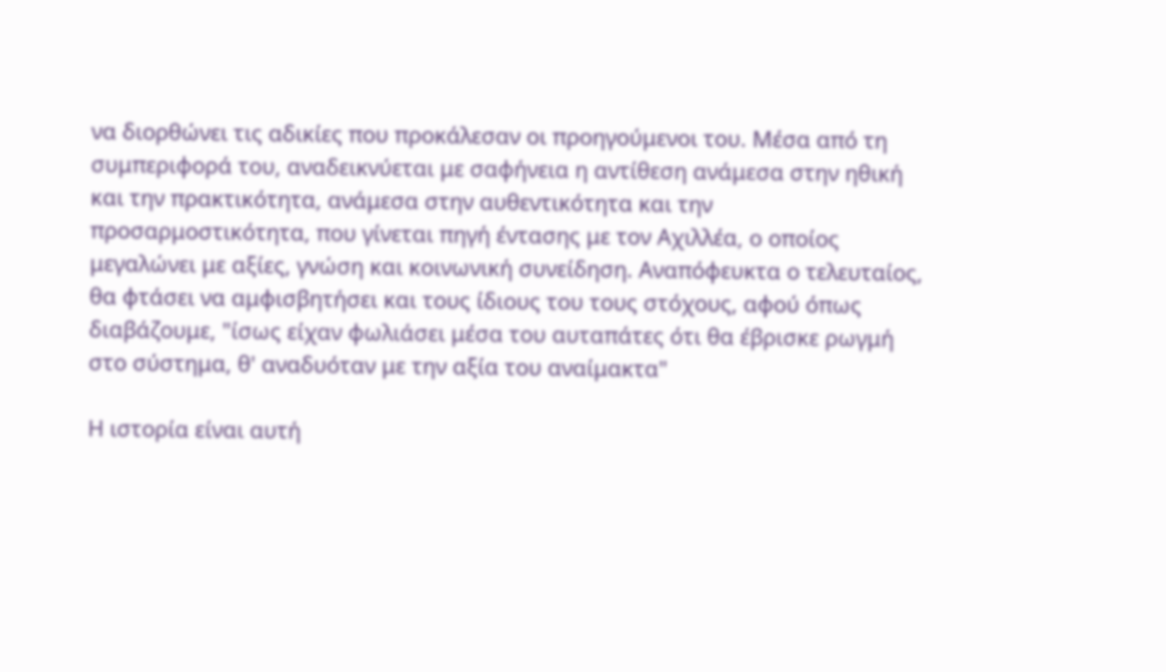να διορθώνει τις αδικίες που προκάλεσαν οι προηγούμενοι του. Μέσα από τη συμπεριφορά του, αναδεικνύεται με σαφήνεια η αντίθεση ανάμεσα στην ηθική και την πρακτικότητα, ανάμεσα στην αυθεντικότητα και την προσαρμοστικότητα, που γίνεται πηγή έντασης με τον Αχιλλέα, ο οποίος μεγαλώνει με αξίες, γνώση και κοινωνική συνείδηση. Αναπόφευκτα ο τελευταίος, θα φτάσει να αμφισβητήσει και τους ίδιους του τους στόχους, αφού όπως διαβάζουμε, "ίσως είχαν φωλιάσει μέσα του αυταπάτες ότι θα έβρισκε ρωγμή στο σύστημα, θ' αναδυόταν με την αξία του αναίμακτα"

Η ιστορία είναι αυτή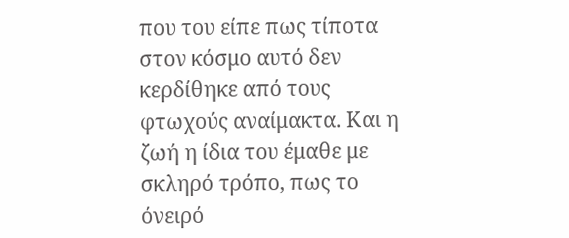που του είπε πως τίποτα στον κόσμο αυτό δεν κερδίθηκε από τους φτωχούς αναίμακτα. Και η ζωή η ίδια του έμαθε με σκληρό τρόπο, πως το όνειρό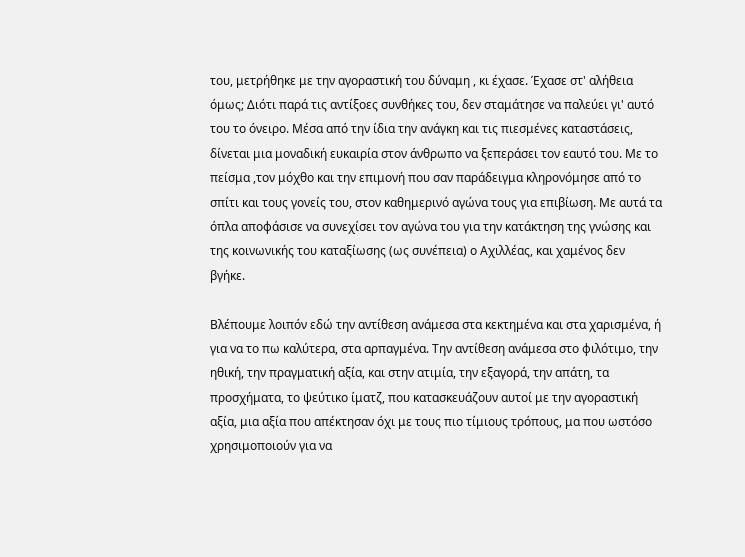του, μετρήθηκε με την αγοραστική του δύναμη , κι έχασε. Έχασε στ' αλήθεια όμως; Διότι παρά τις αντίξοες συνθήκες του, δεν σταμάτησε να παλεύει γι' αυτό του το όνειρο. Μέσα από την ίδια την ανάγκη και τις πιεσμένες καταστάσεις, δίνεται μια μοναδική ευκαιρία στον άνθρωπο να ξεπεράσει τον εαυτό του. Με το πείσμα ,τον μόχθο και την επιμονή που σαν παράδειγμα κληρονόμησε από το σπίτι και τους γονείς του, στον καθημερινό αγώνα τους για επιβίωση. Με αυτά τα όπλα αποφάσισε να συνεχίσει τον αγώνα του για την κατάκτηση της γνώσης και της κοινωνικής του καταξίωσης (ως συνέπεια) ο Αχιλλέας, και χαμένος δεν βγήκε.

Βλέπουμε λοιπόν εδώ την αντίθεση ανάμεσα στα κεκτημένα και στα χαρισμένα, ή για να το πω καλύτερα, στα αρπαγμένα. Την αντίθεση ανάμεσα στο φιλότιμο, την ηθική, την πραγματική αξία, και στην ατιμία, την εξαγορά, την απάτη, τα προσχήματα, το ψεύτικο ίματζ, που κατασκευάζουν αυτοί με την αγοραστική αξία, μια αξία που απέκτησαν όχι με τους πιο τίμιους τρόπους, μα που ωστόσο χρησιμοποιούν για να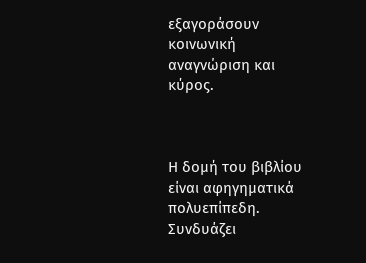εξαγοράσουν κοινωνική αναγνώριση και κύρος.



Η δομή του βιβλίου είναι αφηγηματικά πολυεπίπεδη. Συνδυάζει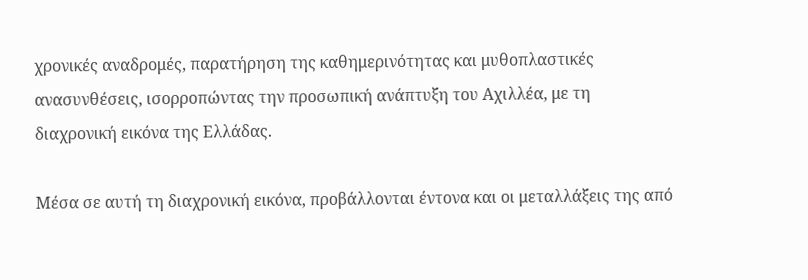χρονικές αναδρομές, παρατήρηση της καθημερινότητας και μυθοπλαστικές ανασυνθέσεις, ισορροπώντας την προσωπική ανάπτυξη του Αχιλλέα, με τη διαχρονική εικόνα της Ελλάδας.

Μέσα σε αυτή τη διαχρονική εικόνα, προβάλλονται έντονα και οι μεταλλάξεις της από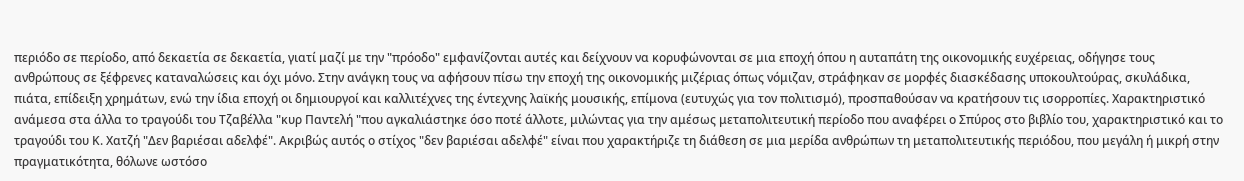περιόδο σε περίοδο, από δεκαετία σε δεκαετία, γιατί μαζί με την "πρόοδο" εμφανίζονται αυτές και δείχνουν να κορυφώνονται σε μια εποχή όπου η αυταπάτη της οικονομικής ευχέρειας, οδήγησε τους ανθρώπους σε ξέφρενες καταναλώσεις και όχι μόνο. Στην ανάγκη τους να αφήσουν πίσω την εποχή της οικονομικής μιζέριας όπως νόμιζαν, στράφηκαν σε μορφές διασκέδασης υποκουλτούρας, σκυλάδικα, πιάτα, επίδειξη χρημάτων, ενώ την ίδια εποχή οι δημιουργοί και καλλιτέχνες της έντεχνης λαϊκής μουσικής, επίμονα (ευτυχώς για τον πολιτισμό), προσπαθούσαν να κρατήσουν τις ισορροπίες. Χαρακτηριστικό ανάμεσα στα άλλα το τραγούδι του Τζαβέλλα "κυρ Παντελή "που αγκαλιάστηκε όσο ποτέ άλλοτε, μιλώντας για την αμέσως μεταπολιτευτική περίοδο που αναφέρει ο Σπύρος στο βιβλίο του, χαρακτηριστικό και το τραγούδι του Κ. Χατζή "Δεν βαριέσαι αδελφέ". Ακριβώς αυτός ο στίχος "δεν βαριέσαι αδελφέ" είναι που χαρακτήριζε τη διάθεση σε μια μερίδα ανθρώπων τη μεταπολιτευτικής περιόδου, που μεγάλη ή μικρή στην πραγματικότητα, θόλωνε ωστόσο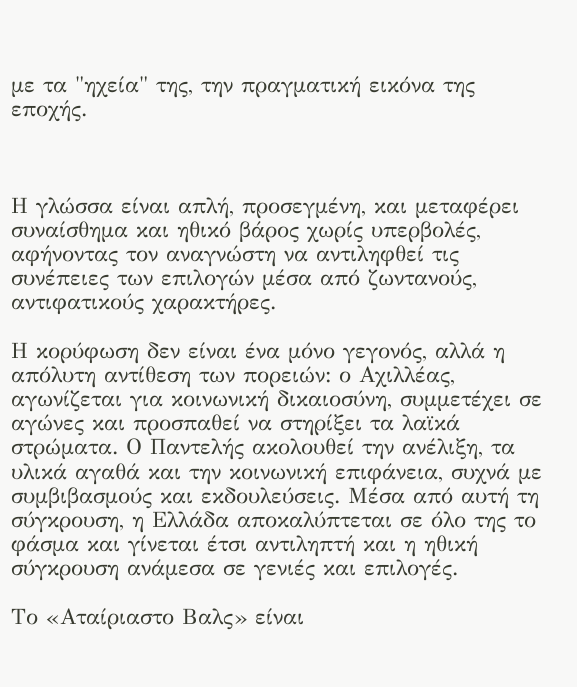με τα "ηχεία" της, την πραγματική εικόνα της εποχής.



Η γλώσσα είναι απλή, προσεγμένη, και μεταφέρει συναίσθημα και ηθικό βάρος χωρίς υπερβολές, αφήνοντας τον αναγνώστη να αντιληφθεί τις συνέπειες των επιλογών μέσα από ζωντανούς, αντιφατικούς χαρακτήρες.

Η κορύφωση δεν είναι ένα μόνο γεγονός, αλλά η απόλυτη αντίθεση των πορειών: ο Αχιλλέας, αγωνίζεται για κοινωνική δικαιοσύνη, συμμετέχει σε αγώνες και προσπαθεί να στηρίξει τα λαϊκά στρώματα. Ο Παντελής ακολουθεί την ανέλιξη, τα υλικά αγαθά και την κοινωνική επιφάνεια, συχνά με συμβιβασμούς και εκδουλεύσεις. Μέσα από αυτή τη σύγκρουση, η Ελλάδα αποκαλύπτεται σε όλο της το φάσμα και γίνεται έτσι αντιληπτή και η ηθική σύγκρουση ανάμεσα σε γενιές και επιλογές.

Το «Αταίριαστο Βαλς» είναι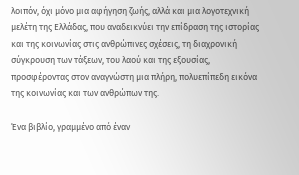λοιπόν, όχι μόνο μια αφήγηση ζωής, αλλά και μια λογοτεχνική μελέτη της Ελλάδας, που αναδεικνύει την επίδραση της ιστορίας και της κοινωνίας στις ανθρώπινες σχέσεις, τη διαχρονική σύγκρουση των τάξεων, του λαού και της εξουσίας, προσφέροντας στον αναγνώστη μια πλήρη, πολυεπίπεδη εικόνα της κοινωνίας και των ανθρώπων της.

Ένα βιβλίο, γραμμένο από έναν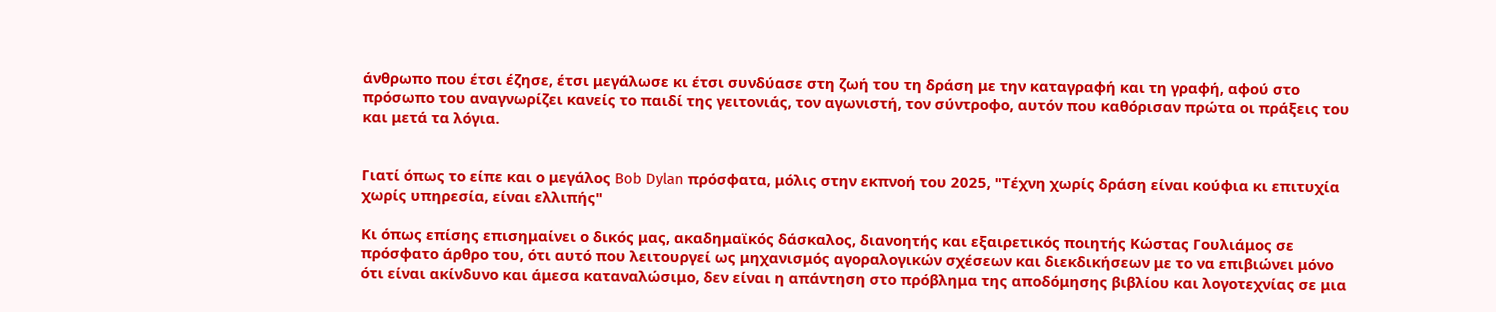άνθρωπο που έτσι έζησε, έτσι μεγάλωσε κι έτσι συνδύασε στη ζωή του τη δράση με την καταγραφή και τη γραφή, αφού στο πρόσωπο του αναγνωρίζει κανείς το παιδί της γειτονιάς, τον αγωνιστή, τον σύντροφο, αυτόν που καθόρισαν πρώτα οι πράξεις του και μετά τα λόγια.


Γιατί όπως το είπε και ο μεγάλος Bob Dylan πρόσφατα, μόλις στην εκπνοή του 2025, "Τέχνη χωρίς δράση είναι κούφια κι επιτυχία χωρίς υπηρεσία, είναι ελλιπής"

Κι όπως επίσης επισημαίνει ο δικός μας, ακαδημαϊκός δάσκαλος, διανοητής και εξαιρετικός ποιητής Κώστας Γουλιάμος σε πρόσφατο άρθρο του, ότι αυτό που λειτουργεί ως μηχανισμός αγοραλογικών σχέσεων και διεκδικήσεων με το να επιβιώνει μόνο ότι είναι ακίνδυνο και άμεσα καταναλώσιμο, δεν είναι η απάντηση στο πρόβλημα της αποδόμησης βιβλίου και λογοτεχνίας σε μια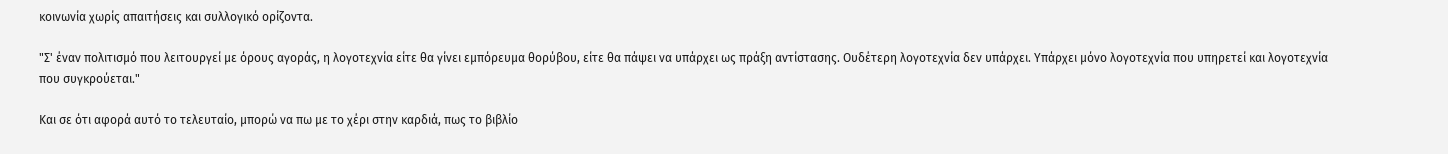κοινωνία χωρίς απαιτήσεις και συλλογικό ορίζοντα.

"Σ' έναν πολιτισμό που λειτουργεί με όρους αγοράς, η λογοτεχνία είτε θα γίνει εμπόρευμα θορύβου, είτε θα πάψει να υπάρχει ως πράξη αντίστασης. Ουδέτερη λογοτεχνία δεν υπάρχει. Υπάρχει μόνο λογοτεχνία που υπηρετεί και λογοτεχνία που συγκρούεται."

Και σε ότι αφορά αυτό το τελευταίο, μπορώ να πω με το χέρι στην καρδιά, πως το βιβλίο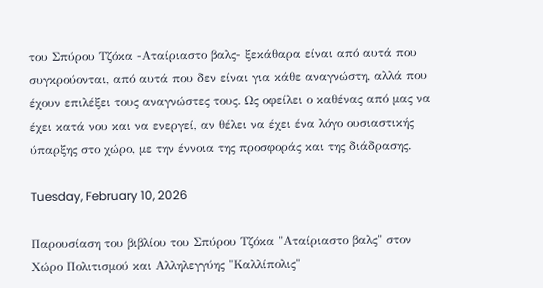του Σπύρου Τζόκα -Αταίριαστο βαλς- ξεκάθαρα είναι από αυτά που συγκρούονται, από αυτά που δεν είναι για κάθε αναγνώστη, αλλά που έχουν επιλέξει τους αναγνώστες τους. Ως οφείλει ο καθένας από μας να έχει κατά νου και να ενεργεί, αν θέλει να έχει ένα λόγο ουσιαστικής ύπαρξης στο χώρο, με την έννοια της προσφοράς και της διάδρασης.

Tuesday, February 10, 2026

Παρουσίαση του βιβλίου του Σπύρου Τζόκα "Αταίριαστο βαλς" στον Χώρο Πολιτισμού και Αλληλεγγύης "Καλλίπολις"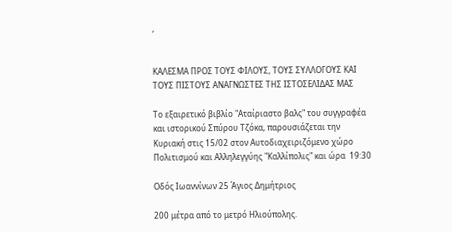,


ΚΑΛΕΣΜΑ ΠΡΟΣ ΤΟΥΣ ΦΙΛΟΥΣ, ΤΟΥΣ ΣΥΛΛΟΓΟΥΣ ΚΑΙ ΤΟΥΣ ΠΙΣΤΟΥΣ ΑΝΑΓΝΩΣΤΕΣ ΤΗΣ ΙΣΤΟΣΕΛΙΔΑΣ ΜΑΣ

Το εξαιρετικό βιβλίο "Αταίριαστο βαλς" του συγγραφέα και ιστορικού Σπύρου Τζόκα, παρουσιάζεται την Κυριακή στις 15/02 στον Αυτοδιαχειριζόμενο χώρο Πολιτισμού και Αλληλεγγύης "Καλλίπολις" και ώρα  19:30

Οδός Ιωαννίνων 25 Άγιος Δημήτριος

200 μέτρα από το μετρό Ηλιούπολης.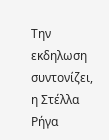Την εκδηλωση συντονίζει,  η Στέλλα Ρήγα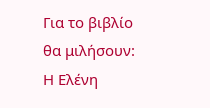Για το βιβλίο θα μιλήσουν: Η Ελένη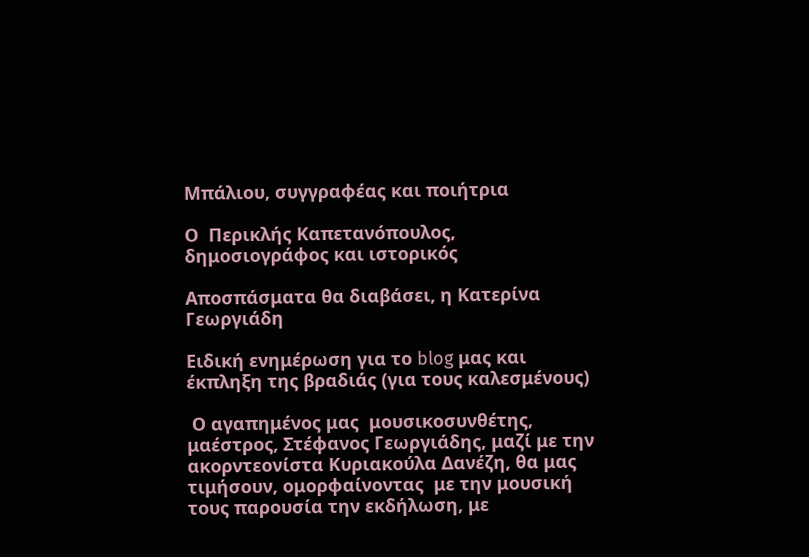Μπάλιου, συγγραφέας και ποιήτρια

Ο  Περικλής Καπετανόπουλος, δημοσιογράφος και ιστορικός

Αποσπάσματα θα διαβάσει, η Κατερίνα Γεωργιάδη

Ειδική ενημέρωση για το blog μας και έκπληξη της βραδιάς (για τους καλεσμένους)

 Ο αγαπημένος μας  μουσικοσυνθέτης, μαέστρος, Στέφανος Γεωργιάδης, μαζί με την ακορντεονίστα Κυριακούλα Δανέζη, θα μας τιμήσουν, ομορφαίνοντας  με την μουσική τους παρουσία την εκδήλωση, με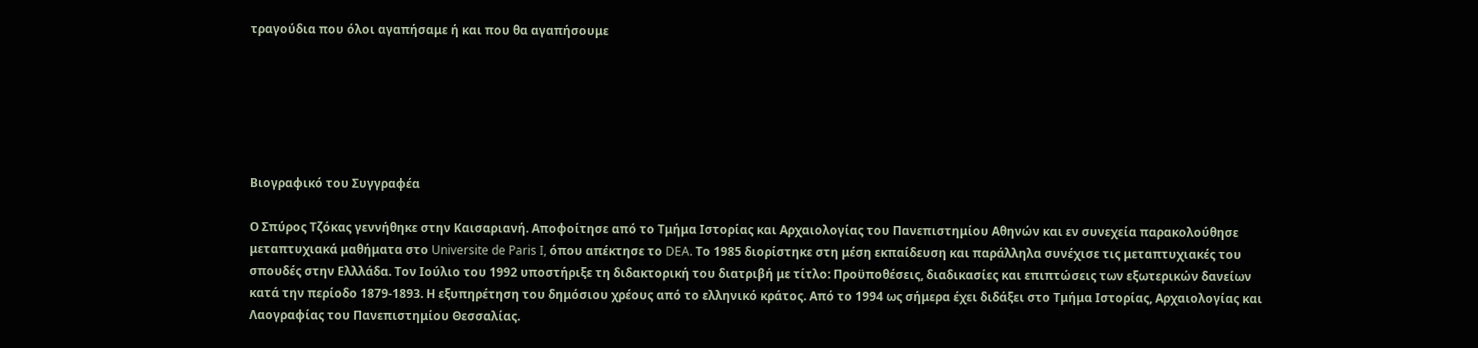τραγούδια που όλοι αγαπήσαμε ή και που θα αγαπήσουμε






Βιογραφικό του Συγγραφέα

Ο Σπύρος Τζόκας γεννήθηκε στην Καισαριανή. Αποφοίτησε από το Τμήμα Ιστορίας και Αρχαιολογίας του Πανεπιστημίου Αθηνών και εν συνεχεία παρακολούθησε μεταπτυχιακά μαθήματα στο Universite de Paris I, όπου απέκτησε το DEA. Το 1985 διορίστηκε στη μέση εκπαίδευση και παράλληλα συνέχισε τις μεταπτυχιακές του σπουδές στην Ελλλάδα. Τον Ιούλιο του 1992 υποστήριξε τη διδακτορική του διατριβή με τίτλο: Προϋποθέσεις, διαδικασίες και επιπτώσεις των εξωτερικών δανείων κατά την περίοδο 1879-1893. Η εξυπηρέτηση του δημόσιου χρέους από το ελληνικό κράτος. Από το 1994 ως σήμερα έχει διδάξει στο Τμήμα Ιστορίας, Αρχαιολογίας και Λαογραφίας του Πανεπιστημίου Θεσσαλίας.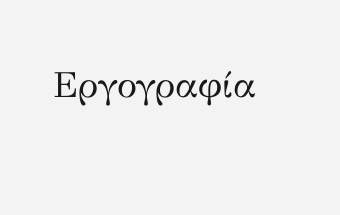Εργογραφία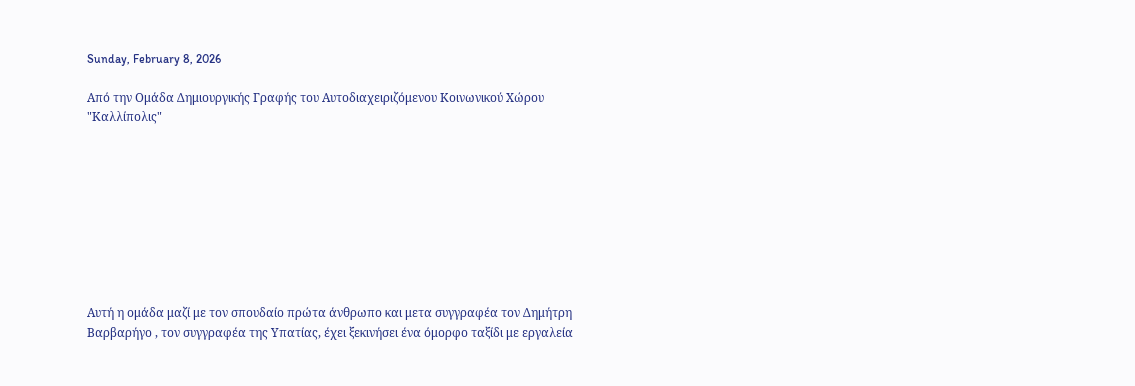Sunday, February 8, 2026

Από την Ομάδα Δημιουργικής Γραφής του Αυτοδιαχειριζόμενου Κοινωνικού Χώρου "Καλλίπολις"









Αυτή η ομάδα μαζί με τον σπουδαίο πρώτα άνθρωπο και μετα συγγραφέα τον Δημήτρη Βαρβαρήγο , τον συγγραφέα της Υπατίας, έχει ξεκινήσει ένα όμορφο ταξίδι με εργαλεία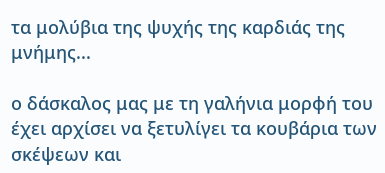τα μολύβια της ψυχής της καρδιάς της μνήμης...

ο δάσκαλος μας με τη γαλήνια μορφή του έχει αρχίσει να ξετυλίγει τα κουβάρια των σκέψεων και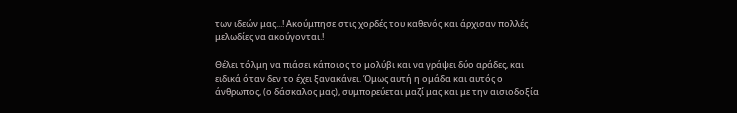των ιδεών μας...! Ακούμπησε στις χορδές του καθενός και άρχισαν πολλές μελωδίες να ακούγονται.!

Θέλει τόλμη να πιάσει κάποιος το μολύβι και να γράψει δύο αράδες, και ειδικά όταν δεν το έχει ξανακάνει. Όμως αυτή η ομάδα και αυτός ο άνθρωπος, (ο δάσκαλος μας), συμπορεύεται μαζί μας και με την αισιοδοξία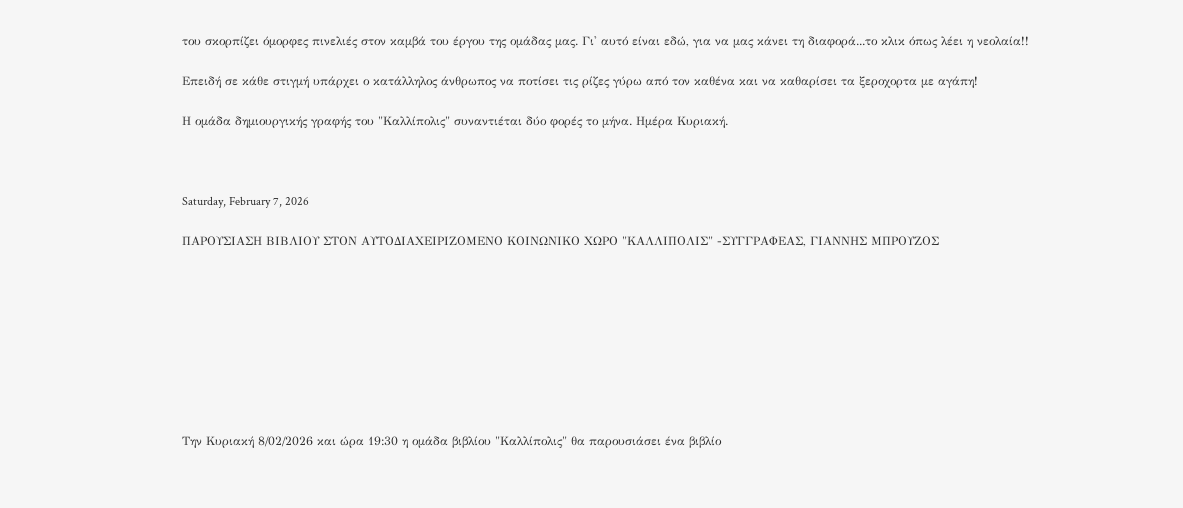του σκορπίζει όμορφες πινελιές στον καμβά του έργου της ομάδας μας. Γι' αυτό είναι εδώ, για να μας κάνει τη διαφορά...το κλικ όπως λέει η νεολαία!!

Επειδή σε κάθε στιγμή υπάρχει ο κατάλληλος άνθρωπος να ποτίσει τις ρίζες γύρω από τον καθένα και να καθαρίσει τα ξεροχορτα με αγάπη!

Η ομάδα δημιουργικής γραφής του "Καλλίπολις" συναντιέται δύο φορές το μήνα. Ημέρα Κυριακή.



Saturday, February 7, 2026

ΠΑΡΟΥΣΙΑΣΗ ΒΙΒΛΙΟΥ ΣΤΟΝ ΑΥΤΟΔΙΑΧΕΙΡΙΖΟΜΕΝΟ ΚΟΙΝΩΝΙΚΟ ΧΩΡΟ "ΚΑΛΛΙΠΟΛΙΣ" -ΣΥΓΓΡΑΦΕΑΣ, ΓΙΑΝΝΗΣ ΜΠΡΟΥΖΟΣ









Την Κυριακή 8/02/2026 και ώρα 19:30 η ομάδα βιβλίου "Καλλίπολις" θα παρουσιάσει ένα βιβλίο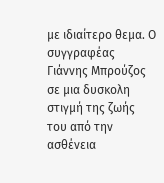με ιδιαίτερο θεμα. Ο συγγραφέας Γιάννης Μπρούζος σε μια δυσκολη στιγμή της ζωής του από την ασθένεια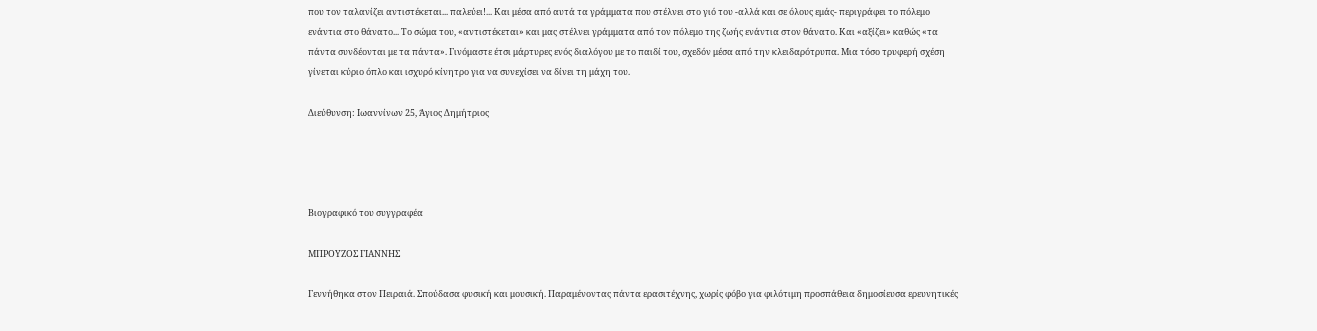που τον ταλανίζει αντιστέκεται... παλεύει!... Και μέσα από αυτά τα γράμματα που στέλνει στο γιό του -αλλά και σε όλους εμάς- περιγράφει το πόλεμο ενάντια στο θάνατο... Το σώμα του, «αντιστέκεται» και μας στέλνει γράμματα από τον πόλεμο της ζωής ενάντια στον θάνατο. Και «αξίζει» καθώς «τα πάντα συνδέονται με τα πάντα». Γινόμαστε έτσι μάρτυρες ενός διαλόγου με το παιδί του, σχεδόν μέσα από την κλειδαρότρυπα. Μια τόσο τρυφερή σχέση γίνεται κύριο όπλο και ισχυρό κίνητρο για να συνεχίσει να δίνει τη μάχη του.

Διεύθυνση: Ιωαννίνων 25, Άγιος Δημήτριος




Βιογραφικό του συγγραφέα

ΜΠΡΟΥΖΟΣ ΓΙΑΝΝΗΣ

Γεννήθηκα στον Πειραιά. Σπούδασα φυσική και μουσική. Παραμένοντας πάντα ερασιτέχνης, χωρίς φόβο για φιλότιμη προσπάθεια δημοσίευσα ερευνητικές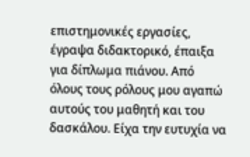επιστημονικές εργασίες, έγραψα διδακτορικό, έπαιξα για δίπλωμα πιάνου. Από όλους τους ρόλους μου αγαπώ αυτούς του μαθητή και του δασκάλου. Είχα την ευτυχία να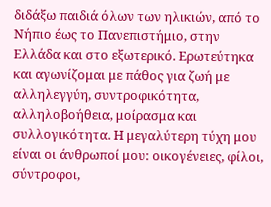διδάξω παιδιά όλων των ηλικιών, από το Νήπιο έως το Πανεπιστήμιο, στην Ελλάδα και στο εξωτερικό. Ερωτεύτηκα και αγωνίζομαι με πάθος για ζωή με αλληλεγγύη, συντροφικότητα, αλληλοβοήθεια, μοίρασμα και συλλογικότητα. Η μεγαλύτερη τύχη μου είναι οι άνθρωποί μου: οικογένειες, φίλοι, σύντροφοι,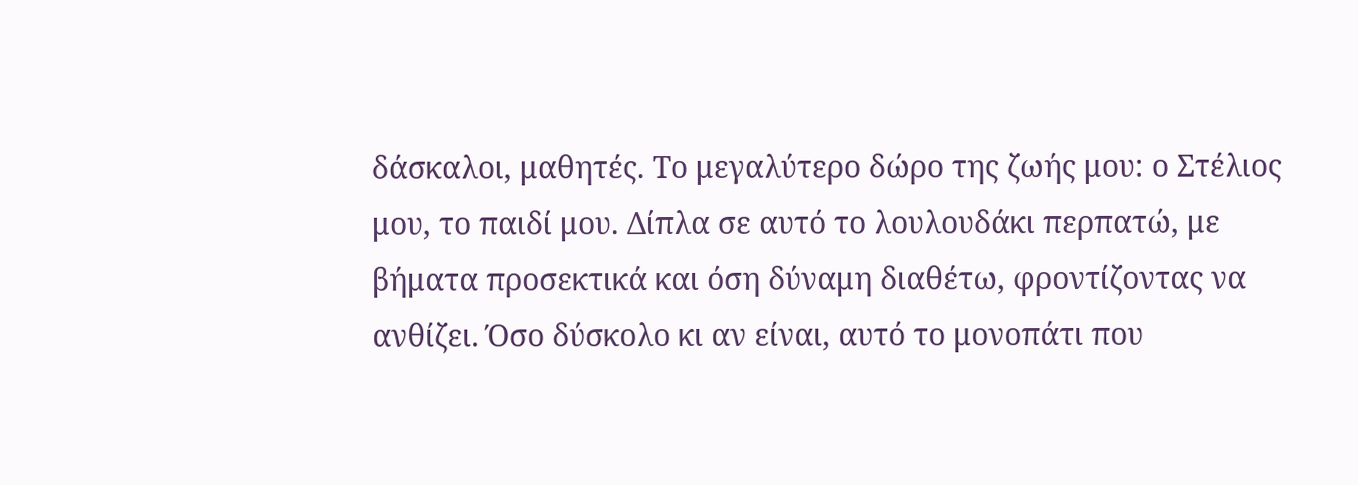δάσκαλοι, μαθητές. Το μεγαλύτερο δώρο της ζωής μου: ο Στέλιος μου, το παιδί μου. Δίπλα σε αυτό το λουλουδάκι περπατώ, με βήματα προσεκτικά και όση δύναμη διαθέτω, φροντίζοντας να ανθίζει. Όσο δύσκολο κι αν είναι, αυτό το μονοπάτι που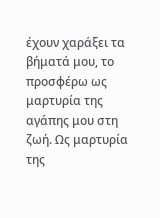έχουν χαράξει τα βήματά μου, το προσφέρω ως μαρτυρία της αγάπης μου στη ζωή. Ως μαρτυρία της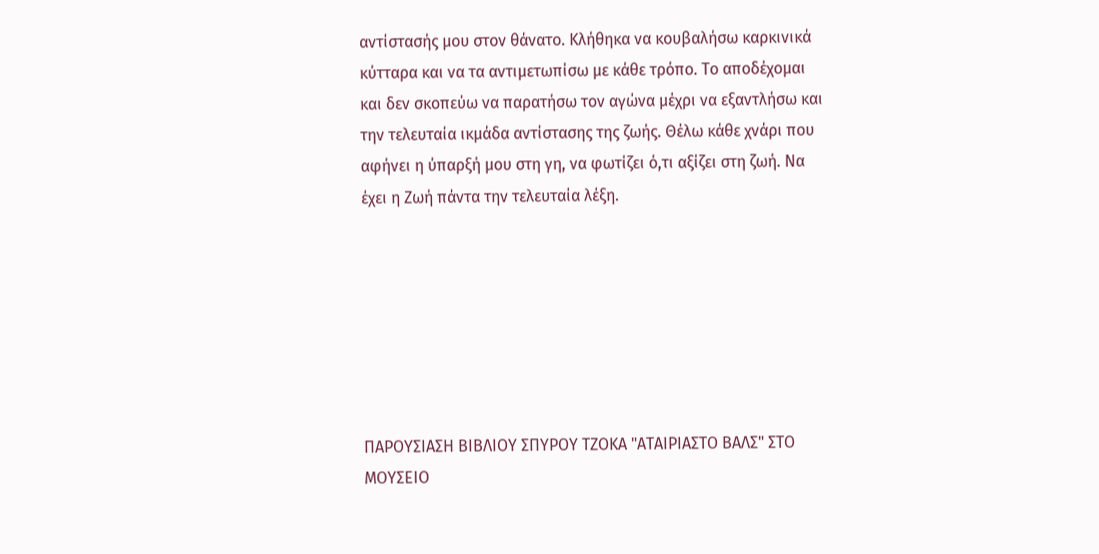αντίστασής μου στον θάνατο. Κλήθηκα να κουβαλήσω καρκινικά κύτταρα και να τα αντιμετωπίσω με κάθε τρόπο. Το αποδέχομαι και δεν σκοπεύω να παρατήσω τον αγώνα μέχρι να εξαντλήσω και την τελευταία ικμάδα αντίστασης της ζωής. Θέλω κάθε χνάρι που αφήνει η ύπαρξή μου στη γη, να φωτίζει ό,τι αξίζει στη ζωή. Να έχει η Ζωή πάντα την τελευταία λέξη.







ΠΑΡΟΥΣΙΑΣΗ ΒΙΒΛΙΟΥ ΣΠΥΡΟΥ ΤΖΟΚΑ "ΑΤΑΙΡΙΑΣΤΟ ΒΑΛΣ" ΣΤΟ ΜΟΥΣΕΙΟ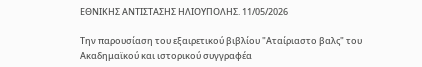ΕΘΝΙΚΗΣ ΑΝΤΙΣΤΑΣΗΣ ΗΛΙΟΥΠΟΛΗΣ. 11/05/2026

Την παρουσίαση του εξαιρετικού βιβλίου "Αταίριαστο βαλς" του Ακαδημαϊκού και ιστορικού συγγραφέα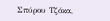Σπύρου Τζόκα,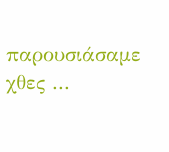παρουσιάσαμε χθες ...